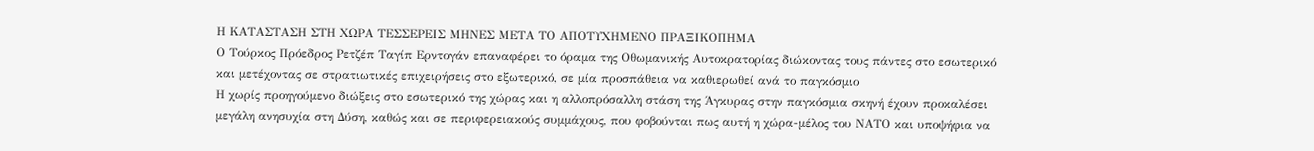Η ΚΑΤΑΣΤΑΣΗ ΣΤΗ ΧΩΡΑ ΤΕΣΣΕΡΕΙΣ ΜΗΝΕΣ ΜΕΤΑ ΤΟ ΑΠΟΤΥΧΗΜΕΝΟ ΠΡΑΞΙΚΟΠΗΜΑ
Ο Τούρκος Πρόεδρος Ρετζέπ Ταγίπ Ερντογάν επαναφέρει το όραμα της Οθωμανικής Αυτοκρατορίας διώκοντας τους πάντες στο εσωτερικό και μετέχοντας σε στρατιωτικές επιχειρήσεις στο εξωτερικό, σε μία προσπάθεια να καθιερωθεί ανά το παγκόσμιο
Η χωρίς προηγούμενο διώξεις στο εσωτερικό της χώρας και η αλλοπρόσαλλη στάση της Άγκυρας στην παγκόσμια σκηνή έχουν προκαλέσει μεγάλη ανησυχία στη Δύση, καθώς και σε περιφερειακούς συμμάχους, που φοβούνται πως αυτή η χώρα-μέλος του ΝΑΤΟ και υποψήφια να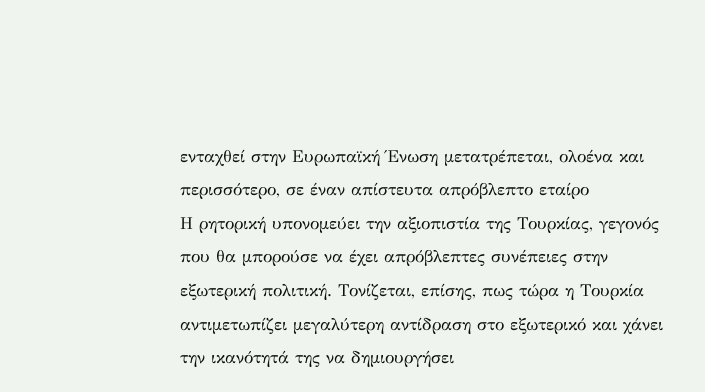ενταχθεί στην Ευρωπαϊκή Ένωση μετατρέπεται, ολοένα και περισσότερο, σε έναν απίστευτα απρόβλεπτο εταίρο
Η ρητορική υπονομεύει την αξιοπιστία της Τουρκίας, γεγονός που θα μπορούσε να έχει απρόβλεπτες συνέπειες στην εξωτερική πολιτική. Τονίζεται, επίσης, πως τώρα η Τουρκία αντιμετωπίζει μεγαλύτερη αντίδραση στο εξωτερικό και χάνει την ικανότητά της να δημιουργήσει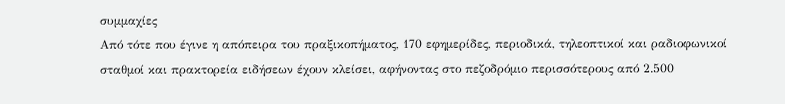συμμαχίες
Από τότε που έγινε η απόπειρα του πραξικοπήματος, 170 εφημερίδες, περιοδικά, τηλεοπτικοί και ραδιοφωνικοί σταθμοί και πρακτορεία ειδήσεων έχουν κλείσει, αφήνοντας στο πεζοδρόμιο περισσότερους από 2.500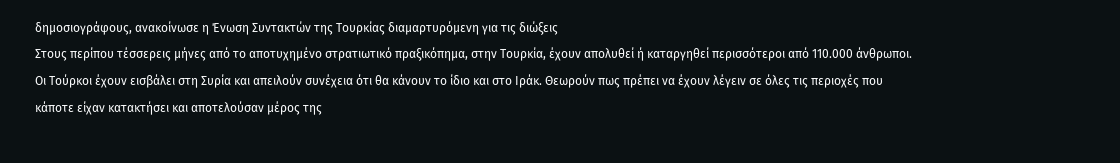δημοσιογράφους, ανακοίνωσε η Ένωση Συντακτών της Τουρκίας διαμαρτυρόμενη για τις διώξεις
Στους περίπου τέσσερεις μήνες από το αποτυχημένο στρατιωτικό πραξικόπημα, στην Τουρκία, έχουν απολυθεί ή καταργηθεί περισσότεροι από 110.000 άνθρωποι. Οι Τούρκοι έχουν εισβάλει στη Συρία και απειλούν συνέχεια ότι θα κάνουν το ίδιο και στο Ιράκ. Θεωρούν πως πρέπει να έχουν λέγειν σε όλες τις περιοχές που κάποτε είχαν κατακτήσει και αποτελούσαν μέρος της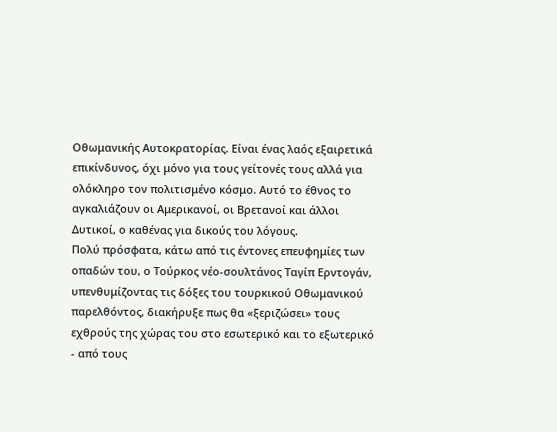Οθωμανικής Αυτοκρατορίας. Είναι ένας λαός εξαιρετικά επικίνδυνος, όχι μόνο για τους γείτονές τους αλλά για ολόκληρο τον πολιτισμένο κόσμο. Αυτό το έθνος το αγκαλιάζουν οι Αμερικανοί, οι Βρετανοί και άλλοι Δυτικοί, ο καθένας για δικούς του λόγους.
Πολύ πρόσφατα, κάτω από τις έντονες επευφημίες των οπαδών του, ο Τούρκος νέο-σουλτάνος Ταγίπ Ερντογάν, υπενθυμίζοντας τις δόξες του τουρκικού Οθωμανικού παρελθόντος, διακήρυξε πως θα «ξεριζώσει» τους εχθρούς της χώρας του στο εσωτερικό και το εξωτερικό - από τους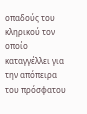οπαδούς του κληρικού τον οποίο καταγγέλλει για την απόπειρα του πρόσφατου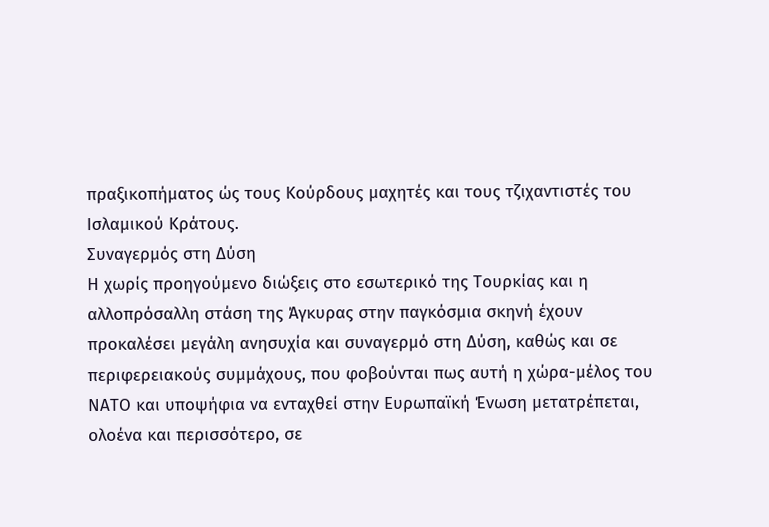πραξικοπήματος ώς τους Κούρδους μαχητές και τους τζιχαντιστές του Ισλαμικού Κράτους.
Συναγερμός στη Δύση
Η χωρίς προηγούμενο διώξεις στο εσωτερικό της Τουρκίας και η αλλοπρόσαλλη στάση της Άγκυρας στην παγκόσμια σκηνή έχουν προκαλέσει μεγάλη ανησυχία και συναγερμό στη Δύση, καθώς και σε περιφερειακούς συμμάχους, που φοβούνται πως αυτή η χώρα-μέλος του ΝΑΤΟ και υποψήφια να ενταχθεί στην Ευρωπαϊκή Ένωση μετατρέπεται, ολοένα και περισσότερο, σε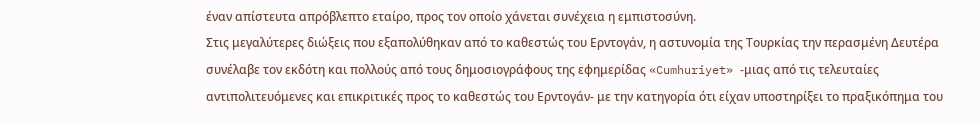έναν απίστευτα απρόβλεπτο εταίρο, προς τον οποίο χάνεται συνέχεια η εμπιστοσύνη.
Στις μεγαλύτερες διώξεις που εξαπολύθηκαν από το καθεστώς του Ερντογάν, η αστυνομία της Τουρκίας την περασμένη Δευτέρα συνέλαβε τον εκδότη και πολλούς από τους δημοσιογράφους της εφημερίδας «Cumhuriyet» -μιας από τις τελευταίες αντιπολιτευόμενες και επικριτικές προς το καθεστώς του Ερντογάν- με την κατηγορία ότι είχαν υποστηρίξει το πραξικόπημα του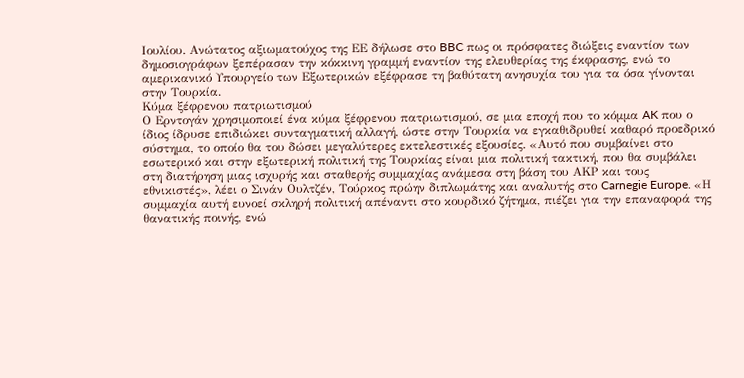Ιουλίου. Ανώτατος αξιωματούχος της ΕΕ δήλωσε στο BBC πως οι πρόσφατες διώξεις εναντίον των δημοσιογράφων ξεπέρασαν την κόκκινη γραμμή εναντίον της ελευθερίας της έκφρασης, ενώ το αμερικανικό Υπουργείο των Εξωτερικών εξέφρασε τη βαθύτατη ανησυχία του για τα όσα γίνονται στην Τουρκία.
Κύμα ξέφρενου πατριωτισμού
Ο Ερντογάν χρησιμοποιεί ένα κύμα ξέφρενου πατριωτισμού, σε μια εποχή που το κόμμα AK που ο ίδιος ίδρυσε επιδιώκει συνταγματική αλλαγή, ώστε στην Τουρκία να εγκαθιδρυθεί καθαρό προεδρικό σύστημα, το οποίο θα του δώσει μεγαλύτερες εκτελεστικές εξουσίες. «Αυτό που συμβαίνει στο εσωτερικό και στην εξωτερική πολιτική της Τουρκίας είναι μια πολιτική τακτική, που θα συμβάλει στη διατήρηση μιας ισχυρής και σταθερής συμμαχίας ανάμεσα στη βάση του ΑΚΡ και τους εθνικιστές», λέει ο Σινάν Ουλτζέν, Τούρκος πρώην διπλωμάτης και αναλυτής στο Carnegie Europe. «Η συμμαχία αυτή ευνοεί σκληρή πολιτική απέναντι στο κουρδικό ζήτημα, πιέζει για την επαναφορά της θανατικής ποινής, ενώ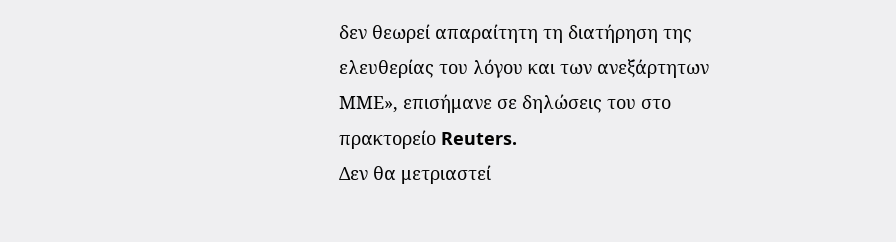δεν θεωρεί απαραίτητη τη διατήρηση της ελευθερίας του λόγου και των ανεξάρτητων ΜΜΕ», επισήμανε σε δηλώσεις του στο πρακτορείο Reuters.
Δεν θα μετριαστεί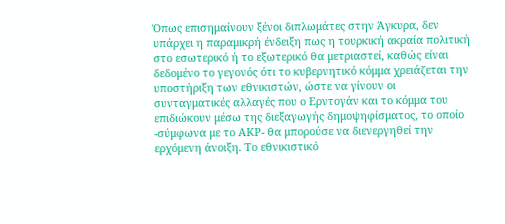Όπως επισημαίνουν ξένοι διπλωμάτες στην Άγκυρα, δεν υπάρχει η παραμικρή ένδειξη πως η τουρκική ακραία πολιτική στο εσωτερικό ή το εξωτερικό θα μετριαστεί, καθώς είναι δεδομένο το γεγονός ότι το κυβερνητικό κόμμα χρειάζεται την υποστήριξη των εθνικιστών, ώστε να γίνουν οι συνταγματικές αλλαγές που ο Ερντογάν και το κόμμα του επιδιώκουν μέσω της διεξαγωγής δημοψηφίσματος, το οποίο -σύμφωνα με το ΑΚΡ- θα μπορούσε να διενεργηθεί την ερχόμενη άνοιξη. Το εθνικιστικό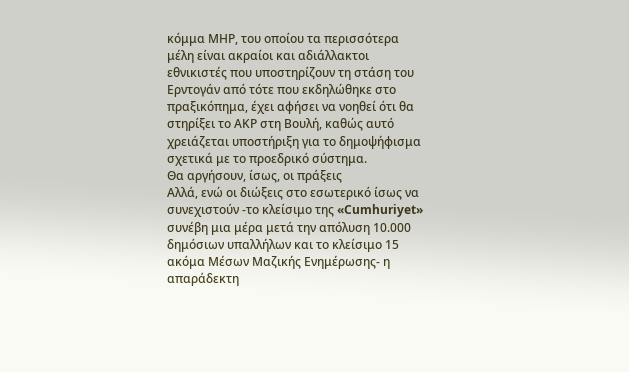κόμμα ΜΗΡ, του οποίου τα περισσότερα μέλη είναι ακραίοι και αδιάλλακτοι εθνικιστές που υποστηρίζουν τη στάση του Ερντογάν από τότε που εκδηλώθηκε στο πραξικόπημα, έχει αφήσει να νοηθεί ότι θα στηρίξει το ΑΚΡ στη Βουλή, καθώς αυτό χρειάζεται υποστήριξη για το δημοψήφισμα σχετικά με το προεδρικό σύστημα.
Θα αργήσουν, ίσως, οι πράξεις
Αλλά, ενώ οι διώξεις στο εσωτερικό ίσως να συνεχιστούν -το κλείσιμο της «Cumhuriyet» συνέβη μια μέρα μετά την απόλυση 10.000 δημόσιων υπαλλήλων και το κλείσιμο 15 ακόμα Μέσων Μαζικής Ενημέρωσης- η απαράδεκτη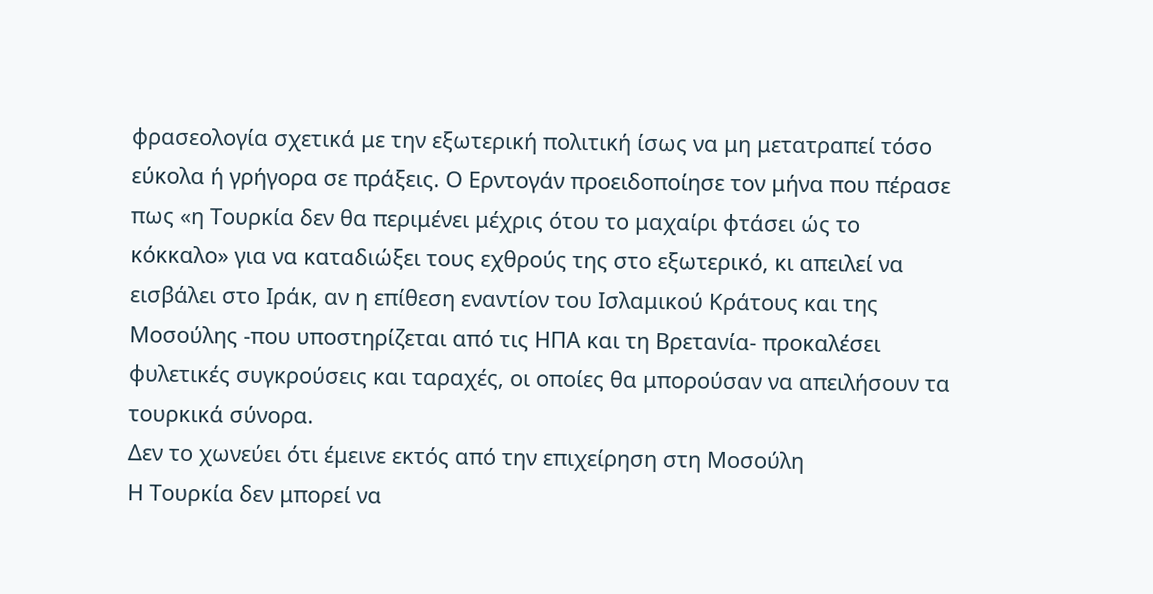φρασεολογία σχετικά με την εξωτερική πολιτική ίσως να μη μετατραπεί τόσο εύκολα ή γρήγορα σε πράξεις. Ο Ερντογάν προειδοποίησε τον μήνα που πέρασε πως «η Τουρκία δεν θα περιμένει μέχρις ότου το μαχαίρι φτάσει ώς το κόκκαλο» για να καταδιώξει τους εχθρούς της στο εξωτερικό, κι απειλεί να εισβάλει στο Ιράκ, αν η επίθεση εναντίον του Ισλαμικού Κράτους και της Μοσούλης -που υποστηρίζεται από τις ΗΠΑ και τη Βρετανία- προκαλέσει φυλετικές συγκρούσεις και ταραχές, οι οποίες θα μπορούσαν να απειλήσουν τα τουρκικά σύνορα.
Δεν το χωνεύει ότι έμεινε εκτός από την επιχείρηση στη Μοσούλη
Η Τουρκία δεν μπορεί να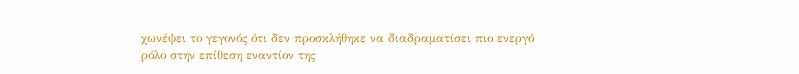χωνέψει το γεγονός ότι δεν προσκλήθηκε να διαδραματίσει πιο ενεργό ρόλο στην επίθεση εναντίον της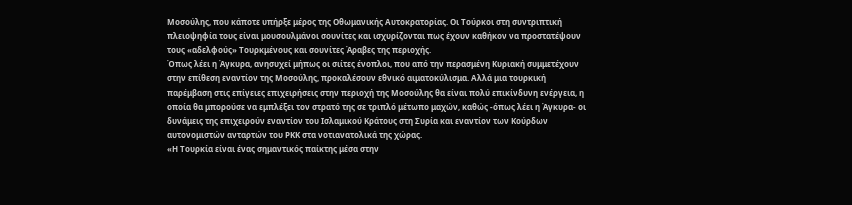Μοσούλης, που κάποτε υπήρξε μέρος της Οθωμανικής Αυτοκρατορίας. Οι Τούρκοι στη συντριπτική πλειοψηφία τους είναι μουσουλμάνοι σουνίτες και ισχυρίζονται πως έχουν καθήκον να προστατέψουν τους «αδελφούς» Τουρκμένους και σουνίτες Άραβες της περιοχής.
Όπως λέει η Άγκυρα, ανησυχεί μήπως οι σιίτες ένοπλοι, που από την περασμένη Κυριακή συμμετέχουν στην επίθεση εναντίον της Μοσούλης, προκαλέσουν εθνικό αιματοκύλισμα. Αλλά μια τουρκική παρέμβαση στις επίγειες επιχειρήσεις στην περιοχή της Μοσούλης θα είναι πολύ επικίνδυνη ενέργεια, η οποία θα μπορούσε να εμπλέξει τον στρατό της σε τριπλό μέτωπο μαχών, καθώς -όπως λέει η Άγκυρα- οι δυνάμεις της επιχειρούν εναντίον του Ισλαμικού Κράτους στη Συρία και εναντίον των Κούρδων αυτονομιστών ανταρτών του ΡΚΚ στα νοτιανατολικά της χώρας.
«Η Τουρκία είναι ένας σημαντικός παίκτης μέσα στην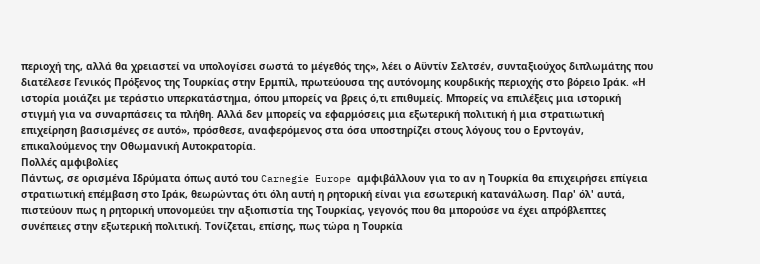περιοχή της, αλλά θα χρειαστεί να υπολογίσει σωστά το μέγεθός της», λέει ο Αϋντίν Σελτσέν, συνταξιούχος διπλωμάτης που διατέλεσε Γενικός Πρόξενος της Τουρκίας στην Ερμπίλ, πρωτεύουσα της αυτόνομης κουρδικής περιοχής στο βόρειο Ιράκ. «Η ιστορία μοιάζει με τεράστιο υπερκατάστημα, όπου μπορείς να βρεις ό,τι επιθυμείς. Μπορείς να επιλέξεις μια ιστορική στιγμή για να συναρπάσεις τα πλήθη. Αλλά δεν μπορείς να εφαρμόσεις μια εξωτερική πολιτική ή μια στρατιωτική επιχείρηση βασισμένες σε αυτό», πρόσθεσε, αναφερόμενος στα όσα υποστηρίζει στους λόγους του ο Ερντογάν, επικαλούμενος την Οθωμανική Αυτοκρατορία.
Πολλές αμφιβολίες
Πάντως, σε ορισμένα Ιδρύματα όπως αυτό του Carnegie Europe αμφιβάλλουν για το αν η Τουρκία θα επιχειρήσει επίγεια στρατιωτική επέμβαση στο Ιράκ, θεωρώντας ότι όλη αυτή η ρητορική είναι για εσωτερική κατανάλωση. Παρ' όλ' αυτά, πιστεύουν πως η ρητορική υπονομεύει την αξιοπιστία της Τουρκίας, γεγονός που θα μπορούσε να έχει απρόβλεπτες συνέπειες στην εξωτερική πολιτική. Τονίζεται, επίσης, πως τώρα η Τουρκία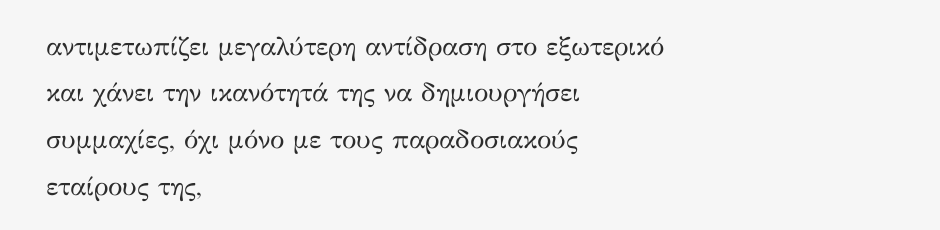αντιμετωπίζει μεγαλύτερη αντίδραση στο εξωτερικό και χάνει την ικανότητά της να δημιουργήσει συμμαχίες, όχι μόνο με τους παραδοσιακούς εταίρους της,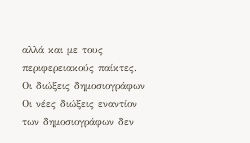αλλά και με τους περιφερειακούς παίκτες.
Οι διώξεις δημοσιογράφων
Οι νέες διώξεις εναντίον των δημοσιογράφων δεν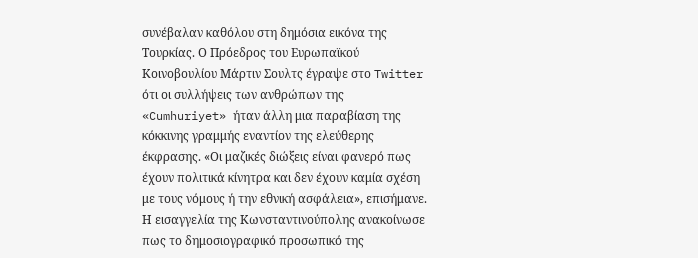συνέβαλαν καθόλου στη δημόσια εικόνα της Τουρκίας. Ο Πρόεδρος του Ευρωπαϊκού Κοινοβουλίου Μάρτιν Σουλτς έγραψε στο Twitter ότι οι συλλήψεις των ανθρώπων της «Cumhuriyet» ήταν άλλη μια παραβίαση της κόκκινης γραμμής εναντίον της ελεύθερης έκφρασης. «Οι μαζικές διώξεις είναι φανερό πως έχουν πολιτικά κίνητρα και δεν έχουν καμία σχέση με τους νόμους ή την εθνική ασφάλεια», επισήμανε.
Η εισαγγελία της Κωνσταντινούπολης ανακοίνωσε πως το δημοσιογραφικό προσωπικό της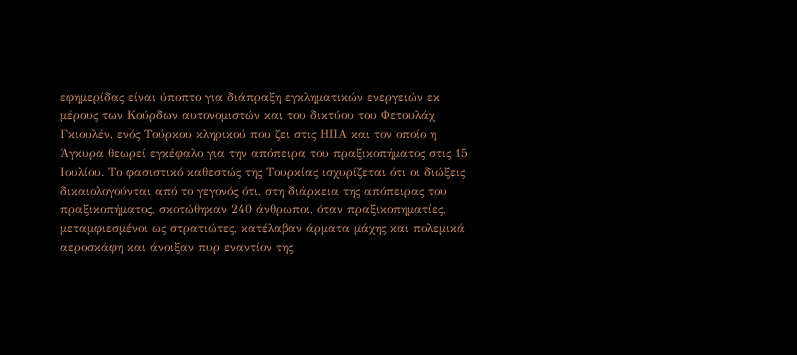εφημερίδας είναι ύποπτο για διάπραξη εγκληματικών ενεργειών εκ μέρους των Κούρδων αυτονομιστών και του δικτύου του Φετουλάχ Γκιουλέν, ενός Τούρκου κληρικού που ζει στις ΗΠΑ και τον οποίο η Άγκυρα θεωρεί εγκέφαλο για την απόπειρα του πραξικοπήματος στις 15 Ιουλίου. Το φασιστικό καθεστώς της Τουρκίας ισχυρίζεται ότι οι διώξεις δικαιολογούνται από το γεγονός ότι, στη διάρκεια της απόπειρας του πραξικοπήματος, σκοτώθηκαν 240 άνθρωποι, όταν πραξικοπηματίες, μεταμφιεσμένοι ως στρατιώτες, κατέλαβαν άρματα μάχης και πολεμικά αεροσκάφη και άνοιξαν πυρ εναντίον της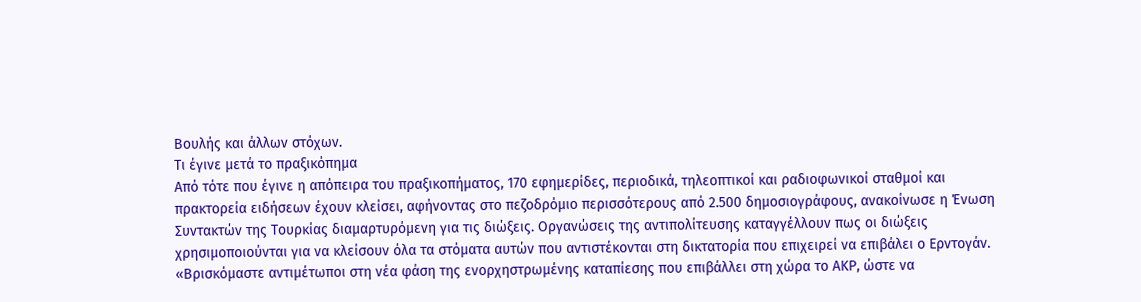Βουλής και άλλων στόχων.
Τι έγινε μετά το πραξικόπημα
Από τότε που έγινε η απόπειρα του πραξικοπήματος, 170 εφημερίδες, περιοδικά, τηλεοπτικοί και ραδιοφωνικοί σταθμοί και πρακτορεία ειδήσεων έχουν κλείσει, αφήνοντας στο πεζοδρόμιο περισσότερους από 2.500 δημοσιογράφους, ανακοίνωσε η Ένωση Συντακτών της Τουρκίας διαμαρτυρόμενη για τις διώξεις. Οργανώσεις της αντιπολίτευσης καταγγέλλουν πως οι διώξεις χρησιμοποιούνται για να κλείσουν όλα τα στόματα αυτών που αντιστέκονται στη δικτατορία που επιχειρεί να επιβάλει ο Ερντογάν.
«Βρισκόμαστε αντιμέτωποι στη νέα φάση της ενορχηστρωμένης καταπίεσης που επιβάλλει στη χώρα το ΑΚΡ, ώστε να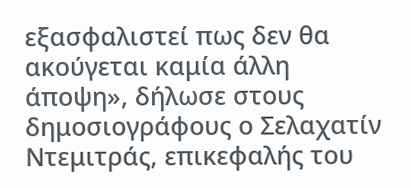εξασφαλιστεί πως δεν θα ακούγεται καμία άλλη άποψη», δήλωσε στους δημοσιογράφους ο Σελαχατίν Ντεμιτράς, επικεφαλής του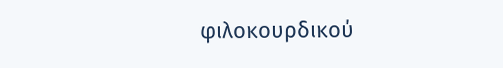φιλοκουρδικού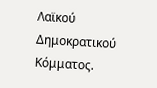Λαϊκού Δημοκρατικού Κόμματος.